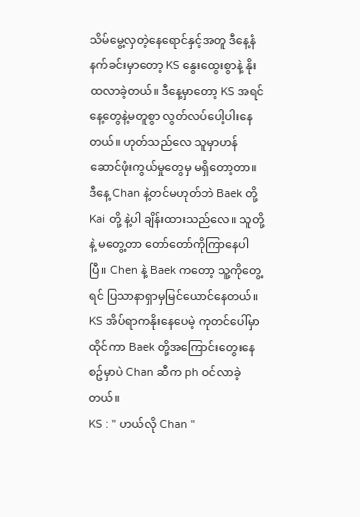သိမ်မွေ့လှတဲ့နေရောင်နှင့်အတူ ဒီနေ့နံနက်ခင်းမှာတော့ KS နွေးထွေးစွာနဲ့ နိုးထလာခဲ့တယ်။ ဒီနေ့မှာတော့ KS အရင်နေ့တွေနဲ့မတူစွာ လွတ်လပ်ပေါ့ပါးနေတယ်။ ဟုတ်သည်လေ သူမှာဟန်ဆောင်ဖုံးကွယ်မှုတွေမှ မရှိတော့တာ။ ဒီနေ့ Chan နဲ့တင်မဟုတ်ဘဲ Baek တို့ Kai တို့ နဲ့ပါ ချိန်းထားသည်လေ။ သူတို့နဲ့ မတွေ့တာ တော်တော်ကိုကြာနေပါပြီ။ Chen နဲ့ Baek ကတော့ သူ့ကိုတွေ့ရင် ပြသာနာရှာမှမြင်ယောင်နေတယ်။ KS အိပ်ရာကနိုးနေပေမဲ့ ကုတင်ပေါ်မှာထိုင်ကာ Baek တို့အကြောင်းတွေးနေစဥ်မှာပဲ Chan ဆီက ph ဝင်လာခဲ့တယ်။
KS : " ဟယ်လို Chan "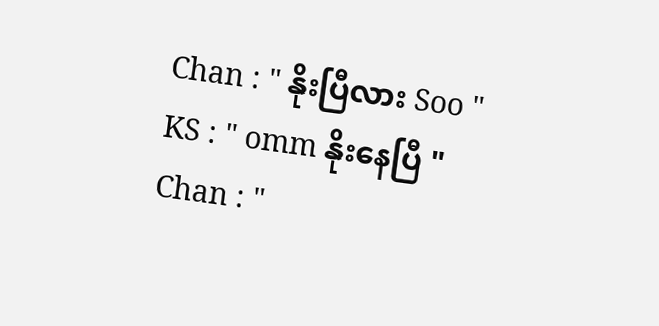Chan : " နိုးပြီလား Soo "
KS : " omm နိုးနေပြီ "
Chan : "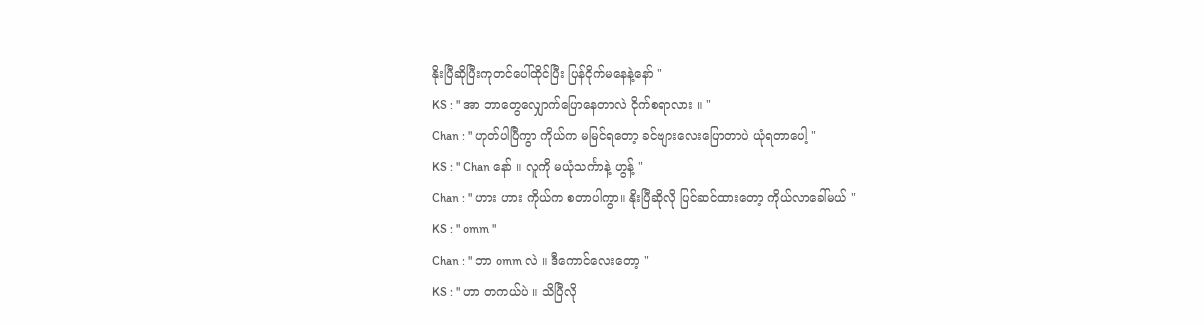နိုးပြီဆိုပြီးကုတင်ပေါ်ထိုင်ပြီး ပြန်ငိုက်မနေနဲ့နော် "
KS : " အာ ဘာတွေလျှောက်ပြောနေတာလဲ ငိုက်စရာလား ။ "
Chan : " ဟုတ်ပါပြီကွာ ကိုယ်က မမြင်ရတော့ ခင်ဗျားလေးပြောတာပဲ ယုံရတာပေါ့ "
KS : " Chan နော် ။ လူကို မယုံသင်္ကာနဲ့ ဟွန့် "
Chan : " ဟား ဟား ကိုယ်က စတာပါကွာ။ နိုးပြီဆိုလို ပြင်ဆင်ထားတော့ ကိုယ်လာခေါ်မယ် "
KS : " omm "
Chan : " ဘာ omm လဲ ။ ဒီကောင်လေးတော့ "
KS : " ဟာ တကယ်ပဲ ။ သိပြီလို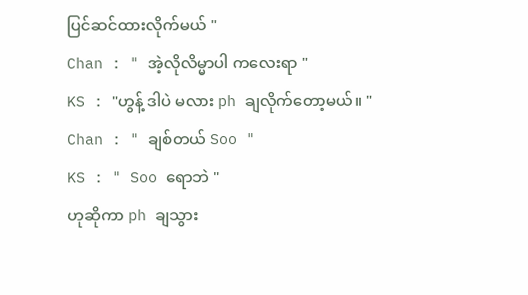ပြင်ဆင်ထားလိုက်မယ် "
Chan : " အဲ့လိုလိမ္မာပါ ကလေးရာ "
KS : "ဟွန့် ဒါပဲ မလား ph ချလိုက်တော့မယ်။ "
Chan : " ချစ်တယ် Soo "
KS : " Soo ရောဘဲ "
ဟုဆိုကာ ph ချသွား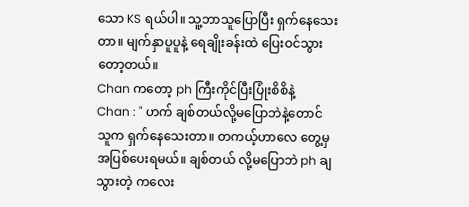သော KS ရယ်ပါ။ သူ့ဘာသူပြောပြီး ရှက်နေသေးတာ။ မျက်နှာပူပူနဲ့ ရေချိုးခန်းထဲ ပြေးဝင်သွားတော့တယ်။
Chan ကတော့ ph ကြီးကိုင်ပြီးပြုံးစိစိနဲ့
Chan : " ဟက် ချစ်တယ်လို့မပြောဘဲနဲ့တောင် သူက ရှက်နေသေးတာ။ တကယ့်ဟာလေ တွေ့မှ အပြစ်ပေးရမယ်။ ချစ်တယ် လို့မပြောဘဲ ph ချသွားတဲ့ ကလေး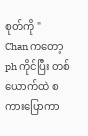စုတ်ကို "
Chan ကတော့ ph ကိုင်ပြီး တစ်ယောက်ထဲ စကားပြောကာ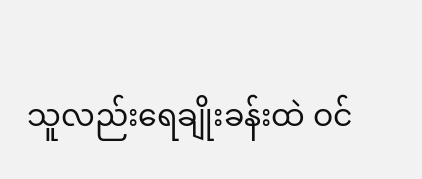သူလည်းရေချိုးခန်းထဲ ဝင်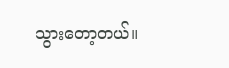သွားတော့တယ်။